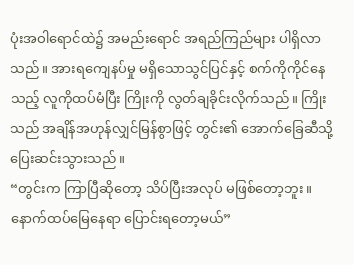ပုံးအဝါရောင်ထဲ၌ အမည်းရောင် အရည်ကြည်များ ပါရှိလာသည်။ အားရကျေနပ်မှု မရှိသောသွင်ပြင်နှင့် စက်ကိုကိုင်နေသည့် လူကိုထပ်မံပြီး ကြိုးကို လွတ်ချခိုင်းလိုက်သည်။ ကြိုးသည် အချိန်အဟုန်လျှင်မြန်စွာဖြင့် တွင်း၏ အောက်ခြေဆီသို့ပြေးဆင်းသွားသည်။
“တွင်းက ကြာပြီဆိုတော့ သိပ်ပြီးအလုပ် မဖြစ်တော့ဘူး။ နောက်ထပ်မြေနေရာ ပြောင်းရတော့မယ်”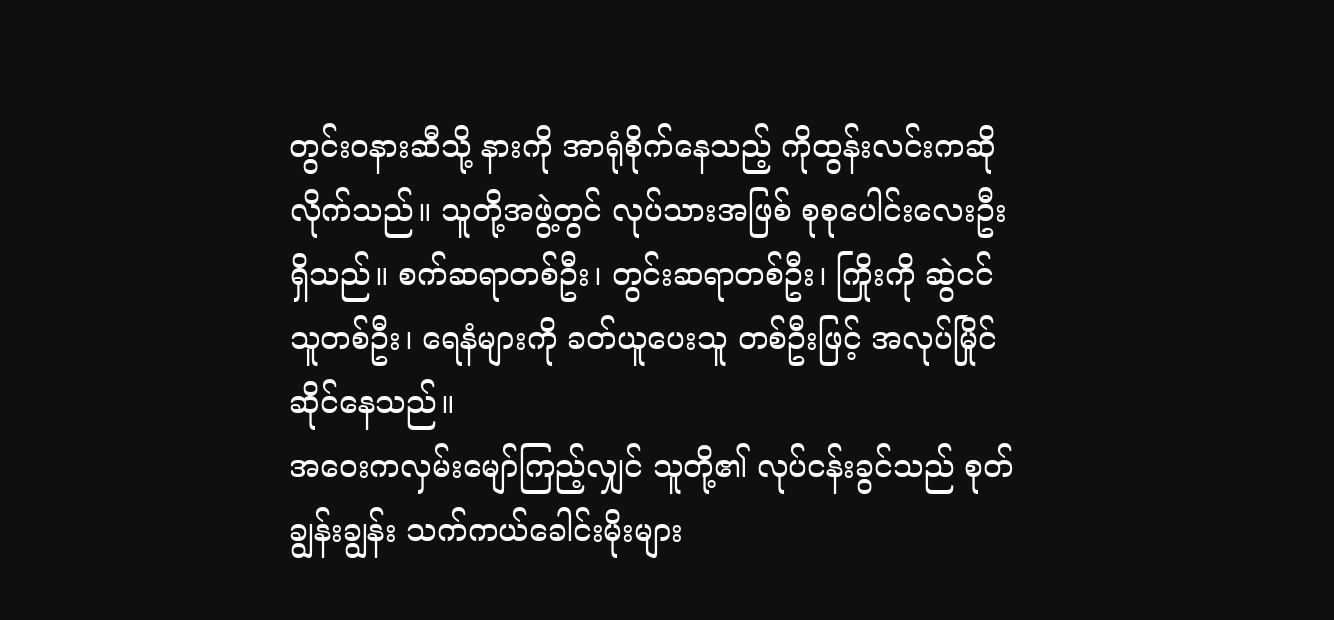တွင်းဝနားဆီသို့ နားကို အာရုံစိုက်နေသည့် ကိုထွန်းလင်းကဆိုလိုက်သည်။ သူတို့အဖွဲ့တွင် လုပ်သားအဖြစ် စုစုပေါင်းလေးဦးရှိသည်။ စက်ဆရာတစ်ဦး၊ တွင်းဆရာတစ်ဦး၊ ကြိုးကို ဆွဲငင်သူတစ်ဦး၊ ရေနံများကို ခတ်ယူပေးသူ တစ်ဦးဖြင့် အလုပ်မြိုင်ဆိုင်နေသည်။
အဝေးကလှမ်းမျော်ကြည့်လျှင် သူတို့၏ လုပ်ငန်းခွင်သည် စုတ်ချွန်းချွန်း သက်ကယ်ခေါင်းမိုးများ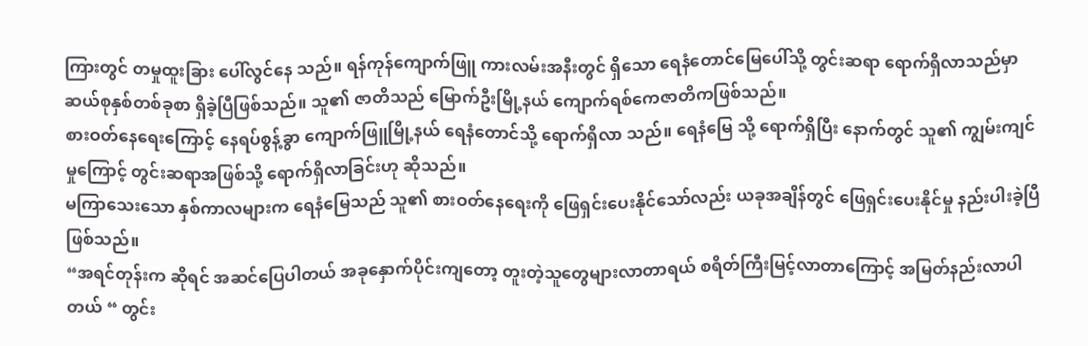ကြားတွင် တမှုထူးခြား ပေါ်လွင်နေ သည်။ ရန်ကုန်ကျောက်ဖြူ ကားလမ်းအနီးတွင် ရှိသော ရေနံတောင်မြေပေါ်သို့ တွင်းဆရာ ရောက်ရှိလာသည်မှာ ဆယ်စုနှစ်တစ်ခုစာ ရှိခဲ့ပြီဖြစ်သည်။ သူ၏ ဇာတိသည် မြောက်ဦးမြို့နယ် ကျောက်ရစ်ကေဇာတိကဖြစ်သည်။
စားဝတ်နေရေးကြောင့် နေရပ်စွန့်ခွာ ကျောက်ဖြူမြို့နယ် ရေနံတောင်သို့ ရောက်ရှိလာ သည်။ ရေနံမြေ သို့ ရောက်ရှိပြီး နောက်တွင် သူ၏ ကျွမ်းကျင်မှုကြောင့် တွင်းဆရာအဖြစ်သို့ ရောက်ရှိလာခြင်းဟု ဆိုသည်။
မကြာသေးသော နှစ်ကာလများက ရေနံမြေသည် သူ၏ စားဝတ်နေရေးကို ဖြေရှင်းပေးနိုင်သော်လည်း ယခုအချိန်တွင် ဖြေရှင်းပေးနိုင်မှု နည်းပါးခဲ့ပြီဖြစ်သည်။
“အရင်တုန်းက ဆိုရင် အဆင်ပြေပါတယ် အခုနှောက်ပိုင်းကျတော့ တူးတဲ့သူတွေများလာတာရယ် စရိတ်ကြီးမြင့်လာတာကြောင့် အမြတ်နည်းလာပါတယ် “ တွင်း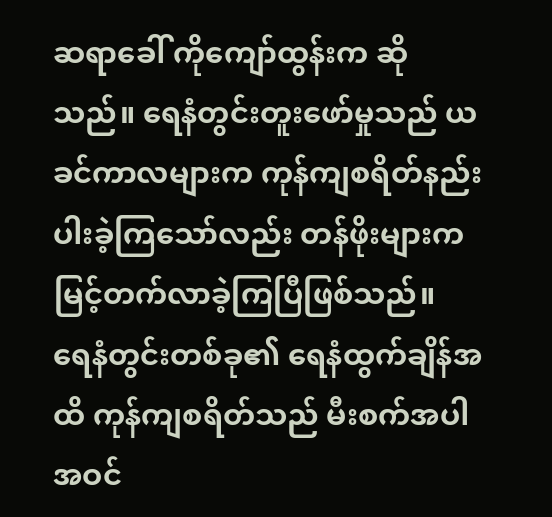ဆရာခေါ် ကိုကျော်ထွန်းက ဆိုသည်။ ရေနံတွင်းတူးဖော်မှုသည် ယခင်ကာလများက ကုန်ကျစရိတ်နည်း ပါးခဲ့ကြသော်လည်း တန်ဖိုးများက မြင့်တက်လာခဲ့ကြပြီဖြစ်သည်။
ရေနံတွင်းတစ်ခု၏ ရေနံထွက်ချိန်အထိ ကုန်ကျစရိတ်သည် မီးစက်အပါအဝင်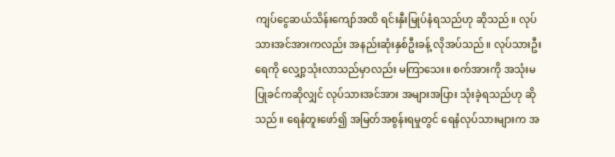ကျပ်ငွေဆယ်သိန်းကျော်အထိ ရင်းနှီးမြုပ်နံရသည်ဟု ဆိုသည်။ လုပ်သားအင်အားကလည်း အနည်းဆုံးနှစ်ဦးခန့် လိုအပ်သည်။ လုပ်သားဦးရေကို လျှော့သုံးလာသည်မှာလည်း မကြာသေး။ စက်အားကို အသုံးမပြုခင်ကဆိုလျှင် လုပ်သားအင်အား အများအပြား သုံးခဲ့ရသည်ဟု ဆိုသည်။ ရေနံတူးဖော်၍ အမြတ်အစွန်းရမှုတွင် ရေနံလုပ်သားများက အ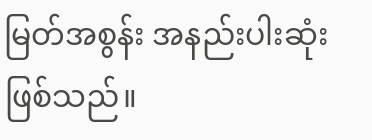မြတ်အစွန်း အနည်းပါးဆုံးဖြစ်သည်။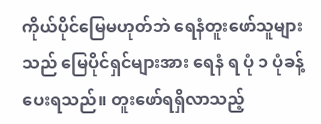ကိုယ်ပိုင်မြေမဟုတ်ဘဲ ရေနံတူးဖော်သူများသည် မြေပိုင်ရှင်များအား ရေနံ ရ ပုံ ၁ ပုံခန့် ပေးရသည်။ တူးဖော်ရရှိလာသည့်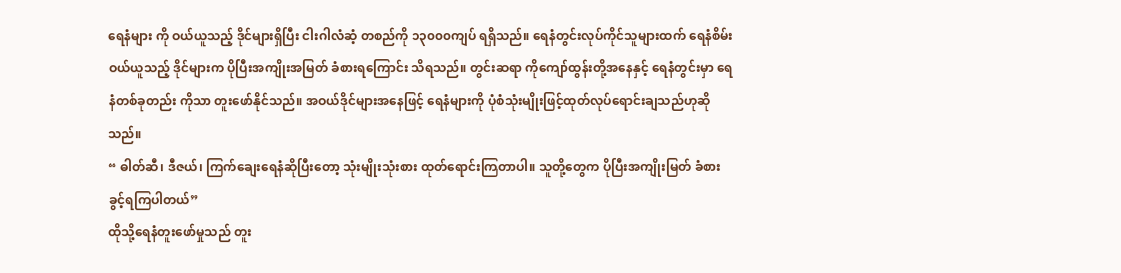ရေနံများ ကို ဝယ်ယူသည့် ဒိုင်များရှိပြီး ငါးဂါလံဆံ့ တစည်ကို ၁၃၀၀၀ကျပ် ရရှိသည်။ ရေနံတွင်းလုပ်ကိုင်သူများထက် ရေနံစိမ်းဝယ်ယူသည့် ဒိုင်များက ပိုပြီးအကျိုးအမြတ် ခံစားရကြောင်း သိရသည်။ တွင်းဆရာ ကိုကျော်ထွန်းတို့အနေနှင့် ရေနံတွင်းမှာ ရေနံတစ်ခုတည်း ကိုသာ တူးဖော်နိုင်သည်။ အဝယ်ဒိုင်များအနေဖြင့် ရေနံများကို ပုံစံသုံးမျိုးဖြင့်ထုတ်လုပ်ရောင်းချသည်ဟုဆိုသည်။
“ ဓါတ်ဆီ၊ ဒီဇယ်၊ ကြက်ချေးရေနံဆိုပြီးတော့ သုံးမျိုးသုံးစား ထုတ်ရောင်းကြတာပါ။ သူတို့တွေက ပိုပြီးအကျိုးမြတ် ခံစားခွင့်ရကြပါတယ်”
ထိုသို့ရေနံတူးဖော်မှုသည် တူး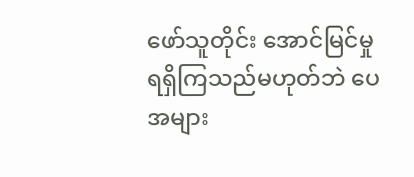ဖော်သူတိုင်း အောင်မြင်မှု ရရှိကြသည်မဟုတ်ဘဲ ပေအများ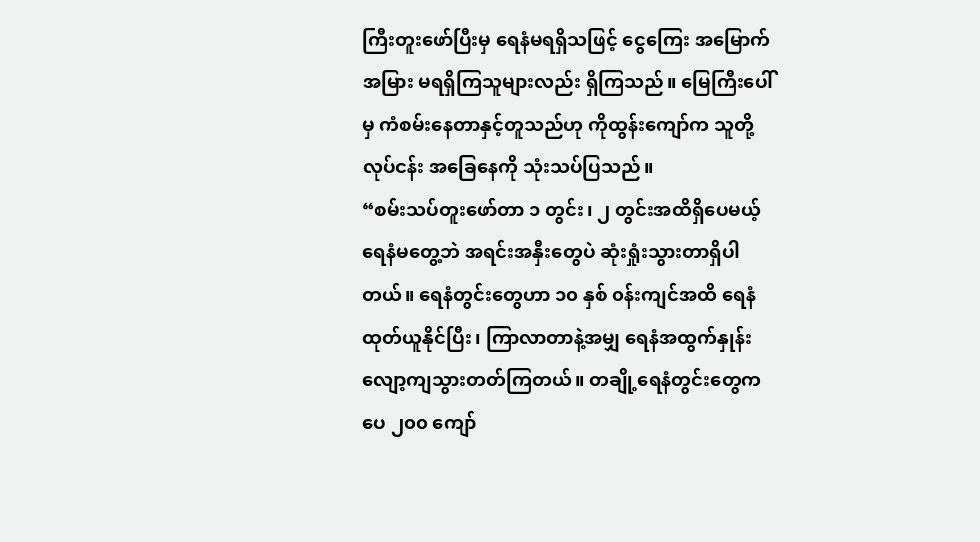ကြီးတူးဖော်ပြီးမှ ရေနံမရရှိသဖြင့် ငွေကြေး အမြောက်အမြား မရရှိကြသူများလည်း ရှိကြသည်။ မြေကြီးပေါ်မှ ကံစမ်းနေတာနှင့်တူသည်ဟု ကိုထွန်းကျော်က သူတို့လုပ်ငန်း အခြေနေကို သုံးသပ်ပြသည်။
“စမ်းသပ်တူးဖော်တာ ၁ တွင်း၊ ၂ တွင်းအထိရှိပေမယ့် ရေနံမတွေ့ဘဲ အရင်းအနှီးတွေပဲ ဆုံးရှုံးသွားတာရှိပါတယ်။ ရေနံတွင်းတွေဟာ ၁၀ နှစ် ၀န်းကျင်အထိ ရေနံထုတ်ယူနိုင်ပြီး၊ ကြာလာတာနဲ့အမျှ ရေနံအထွက်နှုန်း လျော့ကျသွားတတ်ကြတယ်။ တချို့ရေနံတွင်းတွေက ပေ ၂၀၀ ကျော်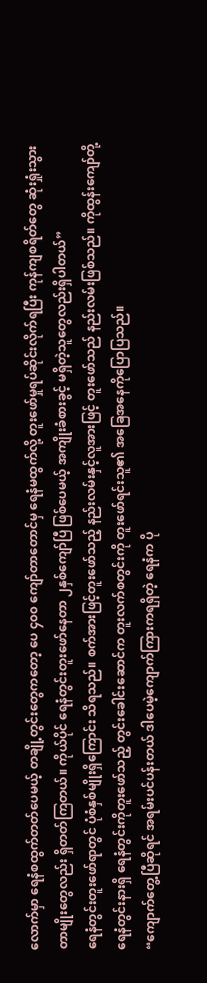လောက်မှာ ရေနံစထွက်တတ်ပေမယ့် တချို့တွင်းတွေကတော့ ပေ ၄၀၀ ကျော်တာတောင်မှ ရေနံမထွက်လို့ တူးဖော်မှုရပ်ဆိုင်းလိုက်ရပြီး ကုန်ကျစရိတ်တွေ ဆုံးရှုံးသွားတာမျိုးတွေလည်း ရှိတတ်ကြတယ်။ ကိုယ်ပိုင် ရေနံတွင်းတူးဖော်နေတာ ၂နှစ်ကျော်ပြီ ဖြစ်ပေမယ့် အကျိုးခံစားခွင့် မရှိတဲ့သူတွေလည်းရှိပါတယ်”
ရေနံတွင်းတူးဖော်ရာတွင် ပုံစံနှစ်မျိုးရှိကြောင်း သိရသည်။ စက်အားဖြင့်တူးဖော်သည့် နည်းလမ်းနှင့်လူအားဖြင့် တူးဖော်သည် နည်းလမ်းဖြစ်သည်။ ကိုထွန်းကျော်တို့ရေနံတွင်းနားရှိ ရေနံတွင်းကိုတူးဖော်သည့် တွင်းခေါင်းဆောင်က တူးလက်စတွင်းကို တူးဖော်ရင်းသူ၏ အခြေအနေကိုပြောပြသည်။
“ကျောက်တွေ့ပြီဆိုရင် အရမ်းပင်ပန်းတယ် ဒါပေမဲ့ကျောက်ကြားကရရှိတဲ့ ရေနံက ပို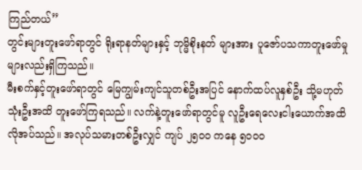ကြည်တယ်”
တွင်းများတူးဖော်ရာတွင် ရိုးရာနတ်များနှင့် ဘုမ္မိစိုးနတ် များအား ပူဇော်ပသကာတူးဖော်မှုများလည်းရှိကြသည်။
မီးစက်နှင့်တူးဖော်ရာတွင် မြေကျွမ်းကျင်သူတစ်ဦးအပြင် နောက်ထပ်လူနှစ်ဦး သို့မဟုတ် သုံးဦးအထိ တူးဖော်ကြရသည်။ လက်နဲ့တူးဖော်ရာတွင်မူ လူဦးရေလေးငါးယောက်အထိ လိုအပ်သည်။ အလုပ်သမားတစ်ဦးလျှင် ကျပ် ၂၅၀၀ ကနေ ၅၀၀၀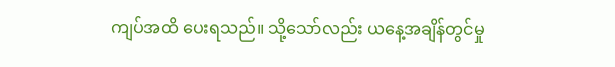ကျပ်အထိ ပေးရသည်။ သို့သော်လည်း ယနေ့အချိန်တွင်မှု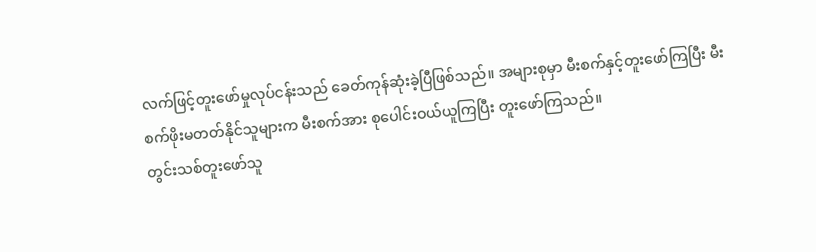လက်ဖြင့်တူးဖော်မှုလုပ်ငန်းသည် ခေတ်ကုန်ဆုံးခဲ့ပြီဖြစ်သည်။ အများစုမှာ မီးစက်နှင့်တူးဖော်ကြပြီး မီးစက်ဖိုးမတတ်နိုင်သူများက မီးစက်အား စုပေါင်းဝယ်ယူကြပြီး တူးဖော်ကြသည်။
တွင်းသစ်တူးဖော်သူ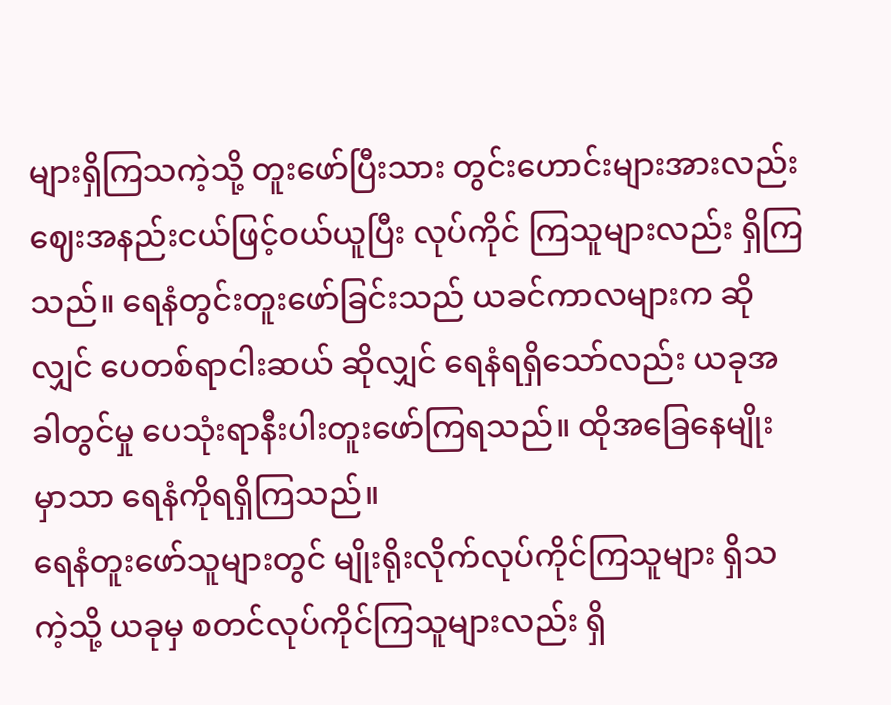များရှိကြသကဲ့သို့ တူးဖော်ပြီးသား တွင်းဟောင်းများအားလည်း ဈေးအနည်းငယ်ဖြင့်ဝယ်ယူပြီး လုပ်ကိုင် ကြသူများလည်း ရှိကြသည်။ ရေနံတွင်းတူးဖော်ခြင်းသည် ယခင်ကာလများက ဆိုလျှင် ပေတစ်ရာငါးဆယ် ဆိုလျှင် ရေနံရရှိသော်လည်း ယခုအခါတွင်မှု ပေသုံးရာနီးပါးတူးဖော်ကြရသည်။ ထိုအခြေနေမျိုးမှာသာ ရေနံကိုရရှိကြသည်။
ရေနံတူးဖော်သူများတွင် မျိုးရိုးလိုက်လုပ်ကိုင်ကြသူများ ရှိသကဲ့သို့ ယခုမှ စတင်လုပ်ကိုင်ကြသူများလည်း ရှိ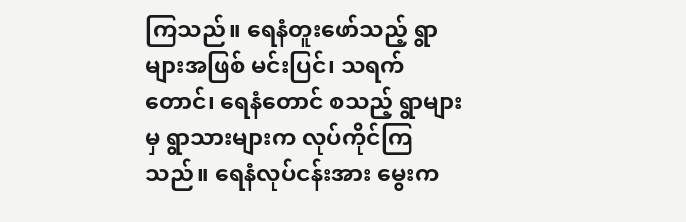ကြသည်။ ရေနံတူးဖော်သည့် ရွာများအဖြစ် မင်းပြင်၊ သရက်တောင်၊ ရေနံတောင် စသည့် ရွာများမှ ရွာသားများက လုပ်ကိုင်ကြသည်။ ရေနံလုပ်ငန်းအား မွေးက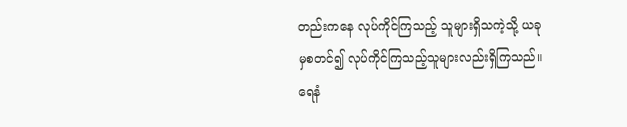တည်းကနေ လုပ်ကိုင်ကြသည့် သူများရှိသကဲ့သို့ ယခုမှစတင်၍ လုပ်ကိုင်ကြသည့်သူများလည်းရှိကြသည်။
ရေနံ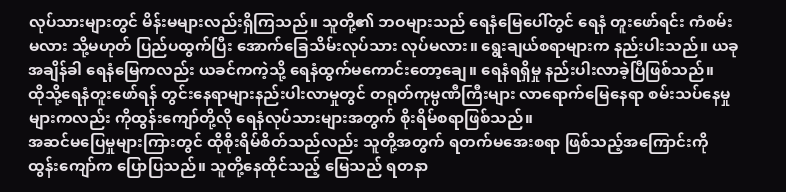လုပ်သားများတွင် မိန်းမများလည်းရှိကြသည်။ သူတို့၏ ဘဝများသည် ရေနံမြေပေါ်တွင် ရေနံ တူးဖော်ရင်း ကံစမ်းမလား သို့မဟုတ် ပြည်ပထွက်ပြီး အောက်ခြေသိမ်းလုပ်သား လုပ်မလား။ ရွေးချယ်စရာများက နည်းပါးသည်။ ယခုအချိန်ခါ ရေနံမြေကလည်း ယခင်ကကဲ့သို့ ရေနံထွက်မကောင်းတော့ချေ။ ရေနံရရှိမှု နည်းပါးလာခဲ့ပြီဖြစ်သည်။
ထိုသို့ရေနံတူးဖော်ရန် တွင်းနေရာများနည်းပါးလာမှုတွင် တရုတ်ကုမ္ပဏီကြီးများ လာရောက်မြေနေရာ စမ်းသပ်နေမှုများကလည်း ကိုထွန်းကျော်တို့လို ရေနံလုပ်သားများအတွက် စိုးရိမ်စရာဖြစ်သည်။
အဆင်မပြေမှုများကြားတွင် ထိုစိုးရိမ်စိတ်သည်လည်း သူတို့အတွက် ရတက်မအေးစရာ ဖြစ်သည့်အကြောင်းကို ထွန်းကျော်က ပြောပြသည်။ သူတို့နေထိုင်သည့် မြေသည် ရတနာ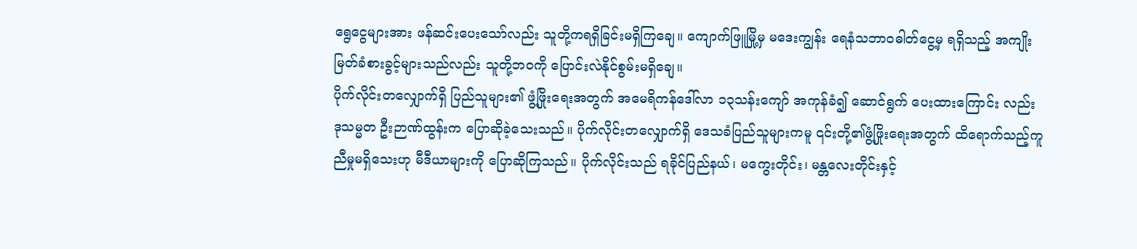ရွေငွေများအား ဖန်ဆင်းပေးသော်လည်း သူတို့ကရရှိခြင်းမရှိကြချေ။ ကျောက်ဖြူမြို့မှ မဒေးကျွန်း ရေနံသဘာဝဓါတ်ငွေ့မှ ရရှိသည့် အကျိုးမြတ်ခံစားခွင့်များသည်လည်း သူတို့ဘဝကို ပြောင်းလဲနိုင်စွမ်းမရှိချေ။
ပိုက်လိုင်းတလျှောက်ရှိ ပြည်သူများ၏ ဖွံ့ဖြိုးရေးအတွက် အမေရိကန်ဒေါ်လာ ၁၃သန်းကျော် အကုန်ခံ၍ ဆောင်ရွက် ပေးထားကြောင်း လည်း ဒုသမ္မတ ဦးဉာဏ်ထွန်းက ပြောဆိုခဲ့သေးသည်။ ပိုက်လိုင်းတလျှောက်ရှိ ဒေသခံပြည်သူများကမူ ၎င်းတို့၏ဖွံ့ဖြိုးရေးအတွက် ထိရောက်သည့်ကူညီမှုမရှိသေးဟု မီဒီယာများကို ပြောဆိုကြသည်။ ပိုက်လိုင်းသည် ရခိုင်ပြည်နယ်၊ မကွေးတိုင်း၊ မန္တလေးတိုင်းနှင့်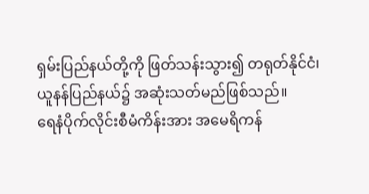ရှမ်းပြည်နယ်တို့ကို ဖြတ်သန်းသွား၍ တရုတ်နိုင်ငံ၊ ယူနန်ပြည်နယ်၌ အဆုံးသတ်မည်ဖြစ်သည်။
ရေနံပိုက်လိုင်းစီမံကိန်းအား အမေရိကန်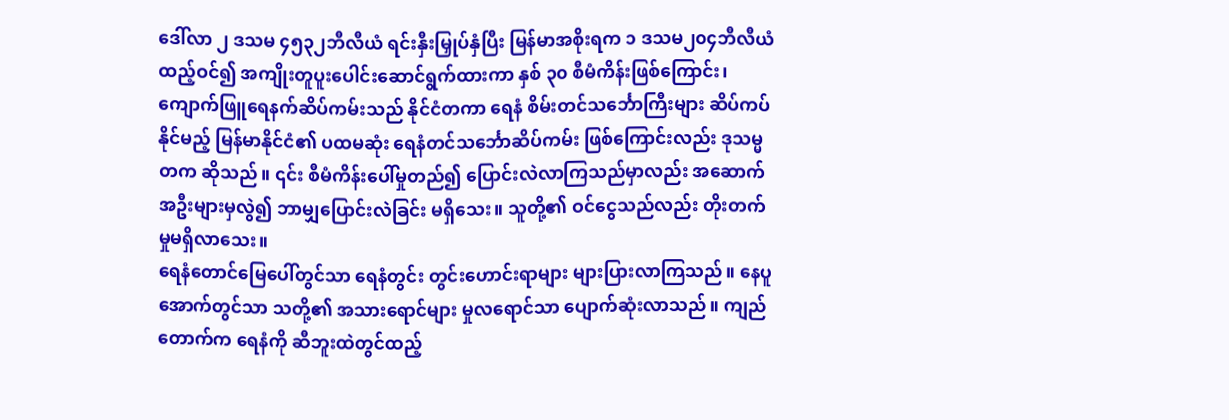ဒေါ်လာ ၂ ဒသမ ၄၅၃၂ဘီလီယံ ရင်းနှီးမြှုပ်နှံပြီး မြန်မာအစိုးရက ၁ ဒသမ၂၀၄ဘီလီယံ ထည့်ဝင်၍ အကျိုးတူပူးပေါင်းဆောင်ရွက်ထားကာ နှစ် ၃၀ စီမံကိန်းဖြစ်ကြောင်း၊ ကျောက်ဖြူရေနက်ဆိပ်ကမ်းသည် နိုင်ငံတကာ ရေနံ စိမ်းတင်သင်္ဘောကြီးများ ဆိပ်ကပ်နိုင်မည့် မြန်မာနိုင်ငံ၏ ပထမဆုံး ရေနံတင်သင်္ဘောဆိပ်ကမ်း ဖြစ်ကြောင်းလည်း ဒုသမ္မတက ဆိုသည်။ ၎င်း စီမံကိန်းပေါ်မှုတည်၍ ပြောင်းလဲလာကြသည်မှာလည်း အဆောက်အဦးများမှလွဲ၍ ဘာမျှပြောင်းလဲခြင်း မရှိသေး။ သူတို့၏ ဝင်ငွေသည်လည်း တိုးတက်မှုမရှိလာသေး။
ရေနံတောင်မြေပေါ်တွင်သာ ရေနံတွင်း တွင်းဟောင်းရာများ များပြားလာကြသည်။ နေပူအောက်တွင်သာ သတို့၏ အသားရောင်များ မှုလရောင်သာ ပျောက်ဆုံးလာသည်။ ကျည်တောက်က ရေနံကို ဆီဘူးထဲတွင်ထည့်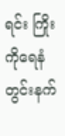ရင်း ကြိုးကိုရေနံတွင်းနက်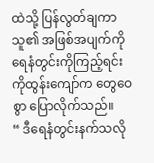ထဲသို့ ပြန်လွတ်ချကာ သူ၏ အဖြစ်အပျက်ကို ရေနံတွင်းကိုကြည့်ရင်း ကိုထွန်းကျော်က တွေဝေစွာ ပြောလိုက်သည်။
“ ဒီရေနံတွင်းနက်သလို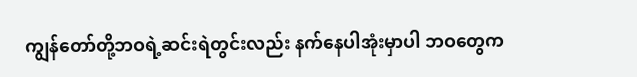ကျွန်တော်တို့ဘဝရဲ့ဆင်းရဲတွင်းလည်း နက်နေပါအုံးမှာပါ ဘဝတွေက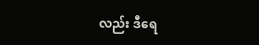လည်း ဒီရေ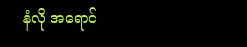နံလို အရောင်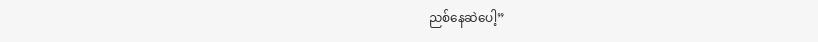ညစ်နေဆဲပေါ့”